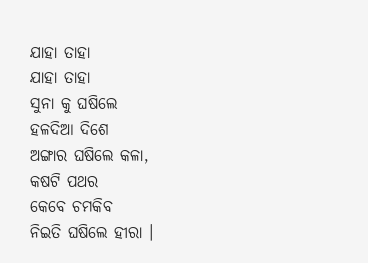ଯାହା ତାହା
ଯାହା ତାହା
ସୁନା କୁ ଘଷିଲେ
ହଳଦିଆ ଦିଶେ
ଅଙ୍ଗାର ଘଷିଲେ କଳା,
କଷଟି ପଥର
କେବେ ଚମକିବ
ନିଇତି ଘଷିଲେ ହୀରା ।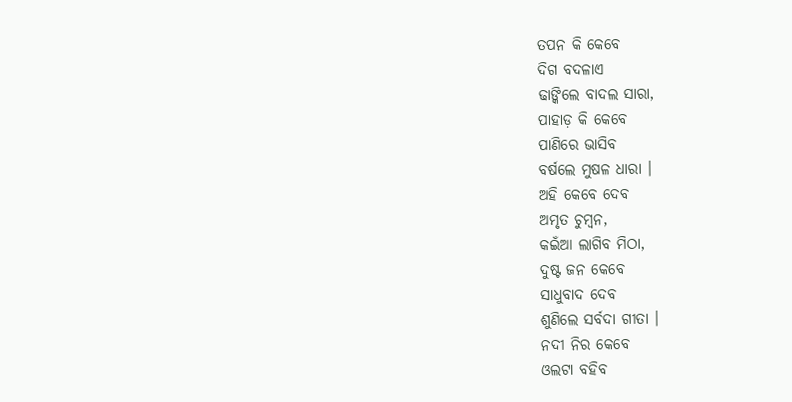ତପନ କି କେବେ
ଦିଗ ବଦଳାଏ
ଢାଙ୍କିଲେ ବାଦଲ ସାରା,
ପାହାଡ଼ କି କେବେ
ପାଣିରେ ଭାସିବ
ବର୍ଷଲେ ମୁଷଳ ଧାରା ।
ଅହି କେବେ ଦେବ
ଅମୃତ ଚୁମ୍ବନ,
କଇଁଆ ଲାଗିବ ମିଠା,
ଦୁଷ୍ଟ ଜନ କେବେ
ସାଧୁବାଦ ଦେବ
ଶୁଣିଲେ ସର୍ବଦା ଗୀତା ।
ନଦୀ ନିର କେବେ
ଓଲଟା ବହିବ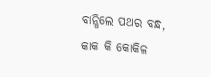ବାନ୍ଧିଲେ ପଥର ବନ୍ଧ,
କାକ କି କୋକିଳ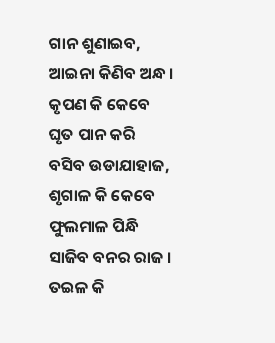ଗାନ ଶୁଣାଇବ,
ଆଇନା କିଣିବ ଅନ୍ଧ ।
କୃପଣ କି କେବେ
ଘୃତ ପାନ କରି
ବସିବ ଉଡାଯାହାଜ,
ଶୃଗାଳ କି କେବେ
ଫୁଲମାଳ ପିନ୍ଧି
ସାଜିବ ବନର ରାଜ ।
ତଇଳ କି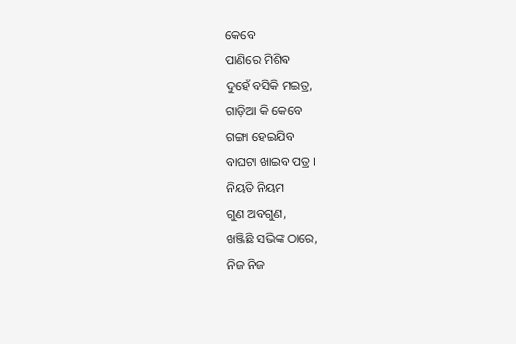କେବେ
ପାଣିରେ ମିଶିଵ
ଦୁହେଁ ବସିକି ମଇତ୍ର,
ଗାଡ଼ିଆ କି କେବେ
ଗଙ୍ଗା ହେଇଯିବ
ବାଘଟା ଖାଇବ ପତ୍ର ।
ନିୟତି ନିୟମ
ଗୁଣ ଅବଗୁଣ,
ଖଞ୍ଜିଛି ସଭିଙ୍କ ଠାରେ,
ନିଜ ନିଜ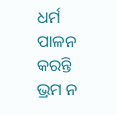ଧର୍ମ
ପାଳନ କରନ୍ତି
ଭ୍ରମ ନ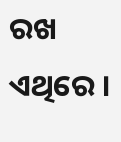ରଖ ଏଥିରେ ।